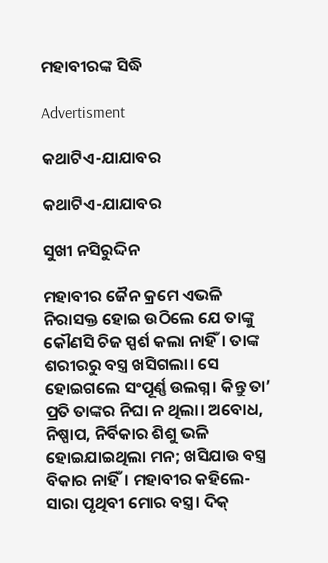ମହାବୀରଙ୍କ ସିଦ୍ଧି

Advertisment

କଥାଟିଏ-ଯାଯାବର

କଥାଟିଏ-ଯାଯାବର

ସୁଖୀ ନସିରୁଦ୍ଦିନ

ମହାବୀର ଜୈନ କ୍ରମେ ଏଭଳି ନିରାସକ୍ତ ହୋଇ ଉଠିଲେ ଯେ ତାଙ୍କୁ କୌଣସି ଚିଜ ସ୍ପର୍ଶ କଲା ନାହିଁ। ତାଙ୍କ ଶରୀରରୁ ବସ୍ତ୍ର ଖସିଗଲା। ସେ ହୋଇଗଲେ ସଂପୂର୍ଣ୍ଣ ଉଲଗ୍ନ। କିନ୍ତୁ ତା’ ପ୍ରତି ତାଙ୍କର ନିଘା ନ ଥିଲା। ଅବୋଧ, ନିଷ୍ପାପ, ନିର୍ବିକାର ଶିଶୁ ଭଳି ହୋଇଯାଇଥିଲା ମନ; ଖସିଯାଉ ବସ୍ତ୍ର ବିକାର ନାହିଁ। ମହାବୀର କହିଲେ- ସାରା ପୃଥିବୀ ମୋର ବସ୍ତ୍ର। ଦିକ୍‌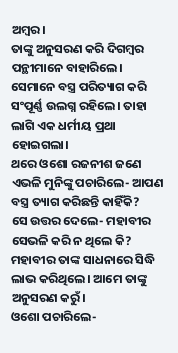ଅମ୍ବର।
ତାଙ୍କୁ ଅନୁସରଣ କରି ଦିଗମ୍ବର ପନ୍ଥୀମାନେ ବା‌ହାରିଲେ। ସେମାନେ ବସ୍ତ୍ର ପରିତ୍ୟାଗ କରି ସଂପୂର୍ଣ୍ଣ ଉଲଗ୍ନ ରହିଲେ। ତାହା ଲାଗି ଏକ ଧର୍ମୀୟ ପ୍ରଥା ହୋଇଗଲା।
ଥରେ ଓଶୋ ରଜନୀଶ ଜଣେ ଏଭଳି ମୁନିଙ୍କୁ ପଚାରିଲେ- ଆପଣ ବସ୍ତ୍ର ତ୍ୟାଗ କରିଛନ୍ତି କାହିଁକି?
ସେ ଉତ୍ତର ଦେଲେ- ମହାବୀର ସେଭଳି କରି ନ ଥିଲେ କି? ମହାବୀର ତାଙ୍କ ସାଧନାରେ ସିଦ୍ଧି ଲାଭ କରିଥିଲେ। ଆମେ ତାଙ୍କୁ ଅନୁସରଣ କରୁଁ।
ଓଶୋ ପଚାରିଲେ-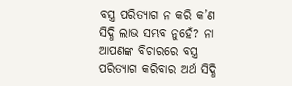ବସ୍ତ୍ର ପରିତ୍ୟାଗ ନ କରି କ’ଣ ସିଦ୍ଧି ଲାଭ ସମ୍ଭବ ନୁହେଁ? ନା ଆପଣଙ୍କ ବିଚାରରେ ବସ୍ତ୍ର ପରିତ୍ୟାଗ କରିବାର ଅର୍ଥ ସିଦ୍ଧି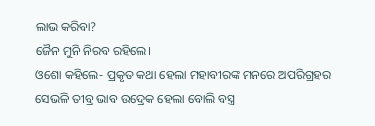ଲାଭ କରିବା?
ଜୈନ ମୁନି ନିରବ ରହିଲେ।
ଓଶୋ କହିଲେ- ପ୍ରକୃତ କଥା ହେଲା ମହାବୀରଙ୍କ ମନରେ ଅପରିଗ୍ରହର ସେଭଳି ତୀବ୍ର ଭାବ ଉଦ୍ରେକ ହେଲା ବୋଲି ବସ୍ତ୍ର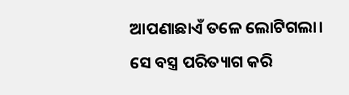ଆପଣାଛାଏଁ ତଳେ ଲୋଟିଗଲା। ସେ ବସ୍ତ୍ର ପରିତ୍ୟାଗ କରି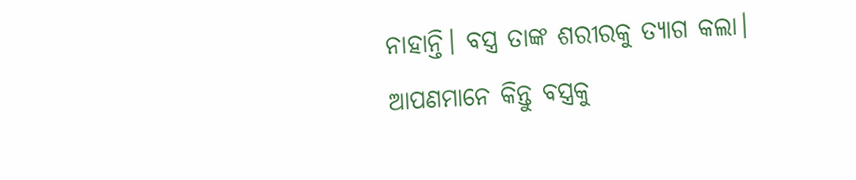ନାହାନ୍ତି। ବସ୍ତ୍ର ତାଙ୍କ ଶରୀରକୁ ତ୍ୟାଗ କଲା। ଆପଣମାନେ କିନ୍ତୁ ବସ୍ତ୍ରକୁ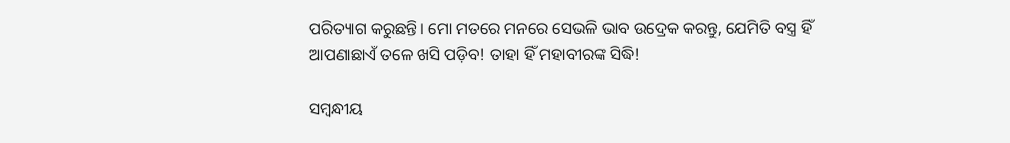ପରିତ୍ୟାଗ କରୁଛନ୍ତି। ମୋ ମତରେ ମନରେ ସେଭଳି ଭାବ ଉଦ୍ରେକ କରନ୍ତୁ, ଯେମିତି ବସ୍ତ୍ର ହିଁ ଆପଣାଛାଏଁ ତଳେ ଖସି ପଡ଼ିବ! ତାହା ହିଁ ମହାବୀରଙ୍କ ସିଦ୍ଧି!

ସମ୍ବନ୍ଧୀୟ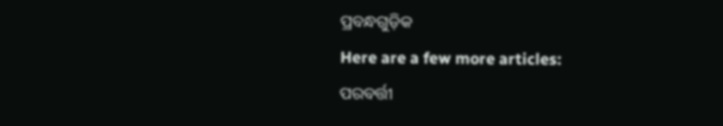ପ୍ରବନ୍ଧଗୁଡ଼ିକ
Here are a few more articles:
ପରବର୍ତ୍ତୀ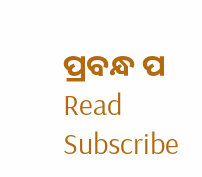ପ୍ରବନ୍ଧ ପ Read
Subscribe